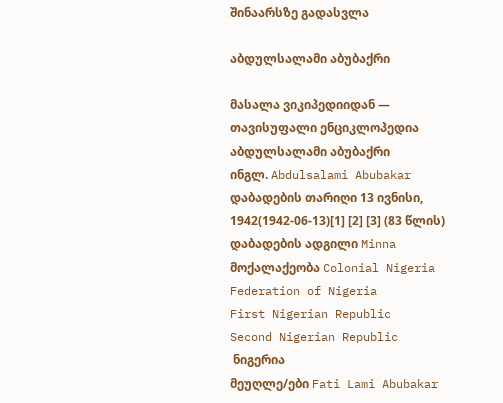შინაარსზე გადასვლა

აბდულსალამი აბუბაქრი

მასალა ვიკიპედიიდან — თავისუფალი ენციკლოპედია
აბდულსალამი აბუბაქრი
ინგლ. Abdulsalami Abubakar
დაბადების თარიღი 13 ივნისი, 1942(1942-06-13)[1] [2] [3] (83 წლის)
დაბადების ადგილი Minna
მოქალაქეობა Colonial Nigeria
Federation of Nigeria
First Nigerian Republic
Second Nigerian Republic
 ნიგერია
მეუღლე/ები Fati Lami Abubakar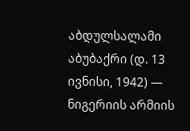აბდულსალამი აბუბაქრი (დ. 13 ივნისი, 1942) — ნიგერიის არმიის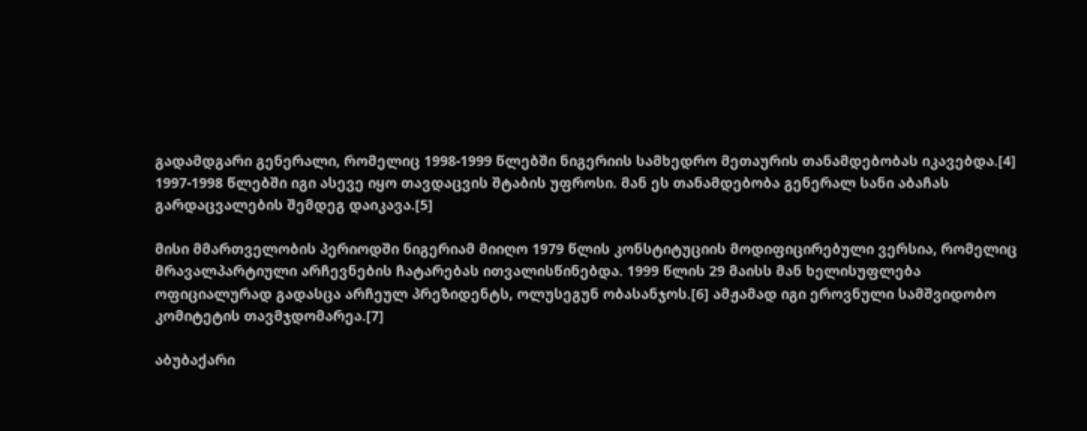გადამდგარი გენერალი, რომელიც 1998-1999 წლებში ნიგერიის სამხედრო მეთაურის თანამდებობას იკავებდა.[4] 1997-1998 წლებში იგი ასევე იყო თავდაცვის შტაბის უფროსი. მან ეს თანამდებობა გენერალ სანი აბაჩას გარდაცვალების შემდეგ დაიკავა.[5]

მისი მმართველობის პერიოდში ნიგერიამ მიიღო 1979 წლის კონსტიტუციის მოდიფიცირებული ვერსია, რომელიც მრავალპარტიული არჩევნების ჩატარებას ითვალისწინებდა. 1999 წლის 29 მაისს მან ხელისუფლება ოფიციალურად გადასცა არჩეულ პრეზიდენტს, ოლუსეგუნ ობასანჯოს.[6] ამჟამად იგი ეროვნული სამშვიდობო კომიტეტის თავმჯდომარეა.[7]

აბუბაქარი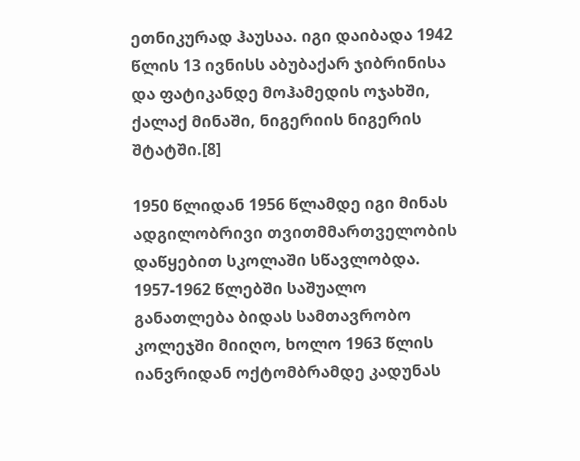ეთნიკურად ჰაუსაა. იგი დაიბადა 1942 წლის 13 ივნისს აბუბაქარ ჯიბრინისა და ფატიკანდე მოჰამედის ოჯახში, ქალაქ მინაში, ნიგერიის ნიგერის შტატში.[8]

1950 წლიდან 1956 წლამდე იგი მინას ადგილობრივი თვითმმართველობის დაწყებით სკოლაში სწავლობდა. 1957-1962 წლებში საშუალო განათლება ბიდას სამთავრობო კოლეჯში მიიღო, ხოლო 1963 წლის იანვრიდან ოქტომბრამდე კადუნას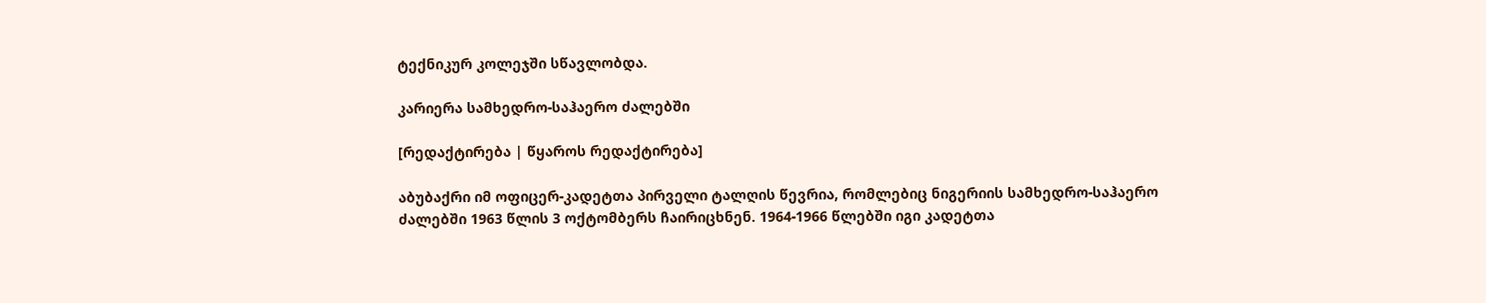ტექნიკურ კოლეჯში სწავლობდა.

კარიერა სამხედრო-საჰაერო ძალებში

[რედაქტირება | წყაროს რედაქტირება]

აბუბაქრი იმ ოფიცერ-კადეტთა პირველი ტალღის წევრია, რომლებიც ნიგერიის სამხედრო-საჰაერო ძალებში 1963 წლის 3 ოქტომბერს ჩაირიცხნენ. 1964-1966 წლებში იგი კადეტთა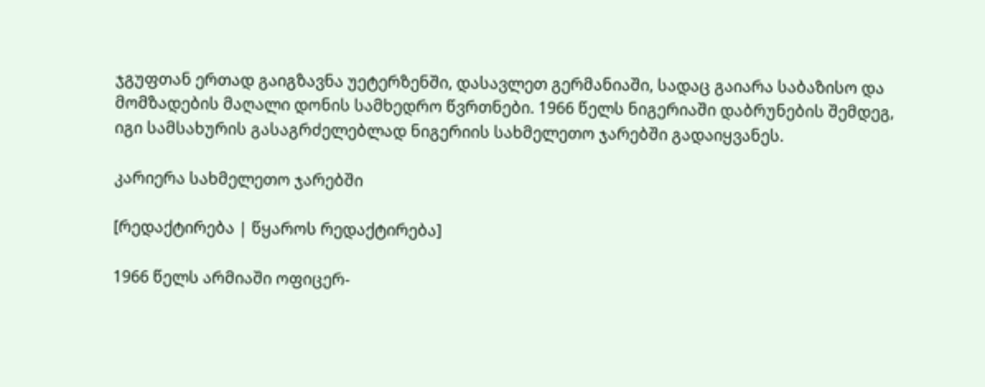ჯგუფთან ერთად გაიგზავნა უეტერზენში, დასავლეთ გერმანიაში, სადაც გაიარა საბაზისო და მომზადების მაღალი დონის სამხედრო წვრთნები. 1966 წელს ნიგერიაში დაბრუნების შემდეგ, იგი სამსახურის გასაგრძელებლად ნიგერიის სახმელეთო ჯარებში გადაიყვანეს.

კარიერა სახმელეთო ჯარებში

[რედაქტირება | წყაროს რედაქტირება]

1966 წელს არმიაში ოფიცერ-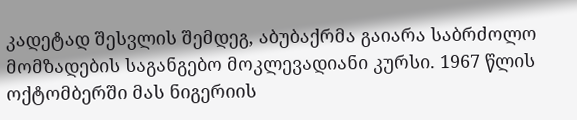კადეტად შესვლის შემდეგ, აბუბაქრმა გაიარა საბრძოლო მომზადების საგანგებო მოკლევადიანი კურსი. 1967 წლის ოქტომბერში მას ნიგერიის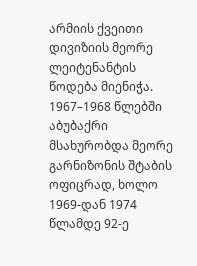არმიის ქვეითი დივიზიის მეორე ლეიტენანტის წოდება მიენიჭა. 1967–1968 წლებში აბუბაქრი მსახურობდა მეორე გარნიზონის შტაბის ოფიცრად, ხოლო 1969-დან 1974 წლამდე 92-ე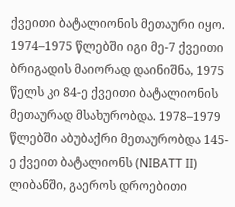ქვეითი ბატალიონის მეთაური იყო. 1974–1975 წლებში იგი მე-7 ქვეითი ბრიგადის მაიორად დაინიშნა, 1975 წელს კი 84-ე ქვეითი ბატალიონის მეთაურად მსახურობდა. 1978–1979 წლებში აბუბაქრი მეთაურობდა 145-ე ქვეით ბატალიონს (NIBATT II) ლიბანში, გაეროს დროებითი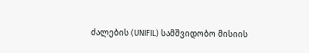ძალების (UNIFIL) სამშვიდობო მისიის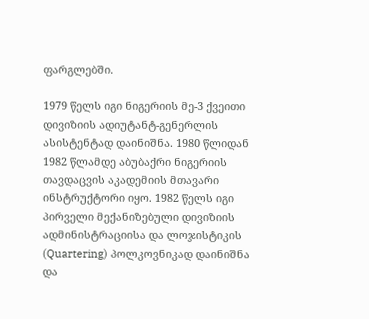ფარგლებში.

1979 წელს იგი ნიგერიის მე-3 ქვეითი დივიზიის ადიუტანტ-გენერლის ასისტენტად დაინიშნა. 1980 წლიდან 1982 წლამდე აბუბაქრი ნიგერიის თავდაცვის აკადემიის მთავარი ინსტრუქტორი იყო. 1982 წელს იგი პირველი მექანიზებული დივიზიის ადმინისტრაციისა და ლოჯისტიკის (Quartering) პოლკოვნიკად დაინიშნა და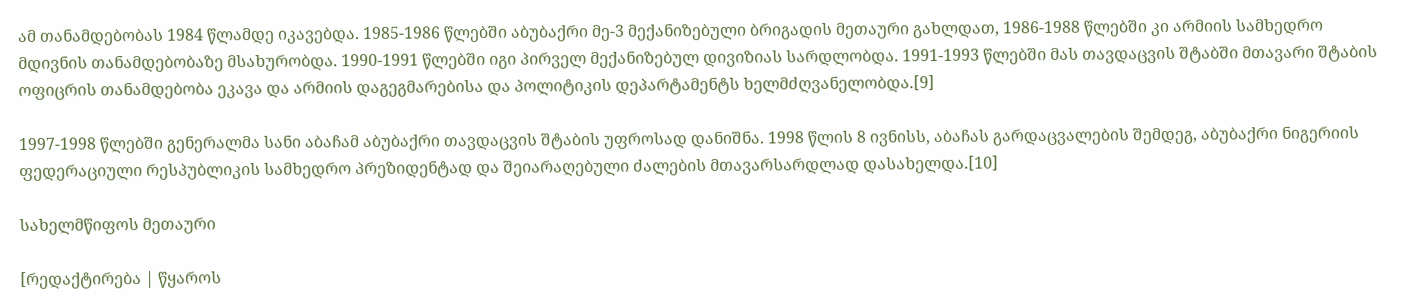ამ თანამდებობას 1984 წლამდე იკავებდა. 1985-1986 წლებში აბუბაქრი მე-3 მექანიზებული ბრიგადის მეთაური გახლდათ, 1986-1988 წლებში კი არმიის სამხედრო მდივნის თანამდებობაზე მსახურობდა. 1990-1991 წლებში იგი პირველ მექანიზებულ დივიზიას სარდლობდა. 1991-1993 წლებში მას თავდაცვის შტაბში მთავარი შტაბის ოფიცრის თანამდებობა ეკავა და არმიის დაგეგმარებისა და პოლიტიკის დეპარტამენტს ხელმძღვანელობდა.[9]

1997-1998 წლებში გენერალმა სანი აბაჩამ აბუბაქრი თავდაცვის შტაბის უფროსად დანიშნა. 1998 წლის 8 ივნისს, აბაჩას გარდაცვალების შემდეგ, აბუბაქრი ნიგერიის ფედერაციული რესპუბლიკის სამხედრო პრეზიდენტად და შეიარაღებული ძალების მთავარსარდლად დასახელდა.[10]

სახელმწიფოს მეთაური

[რედაქტირება | წყაროს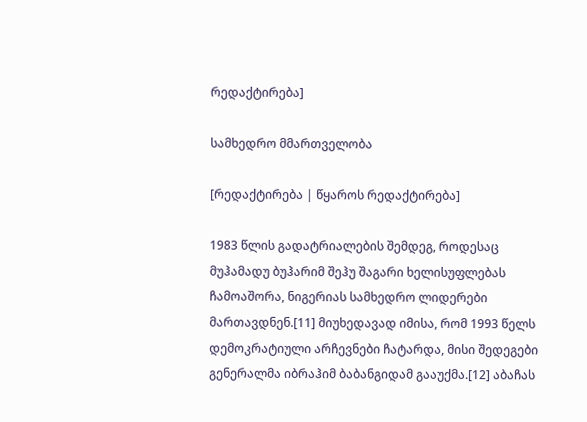რედაქტირება]

სამხედრო მმართველობა

[რედაქტირება | წყაროს რედაქტირება]

1983 წლის გადატრიალების შემდეგ, როდესაც მუჰამადუ ბუჰარიმ შეჰუ შაგარი ხელისუფლებას ჩამოაშორა, ნიგერიას სამხედრო ლიდერები მართავდნენ.[11] მიუხედავად იმისა, რომ 1993 წელს დემოკრატიული არჩევნები ჩატარდა, მისი შედეგები გენერალმა იბრაჰიმ ბაბანგიდამ გააუქმა.[12] აბაჩას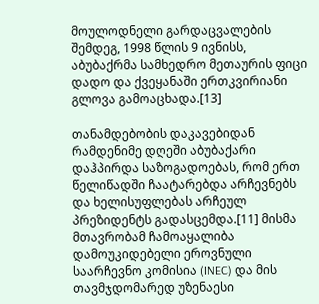მოულოდნელი გარდაცვალების შემდეგ, 1998 წლის 9 ივნისს, აბუბაქრმა სამხედრო მეთაურის ფიცი დადო და ქვეყანაში ერთკვირიანი გლოვა გამოაცხადა.[13]

თანამდებობის დაკავებიდან რამდენიმე დღეში აბუბაქარი დაჰპირდა საზოგადოებას, რომ ერთ წელიწადში ჩაატარებდა არჩევნებს და ხელისუფლებას არჩეულ პრეზიდენტს გადასცემდა.[11] მისმა მთავრობამ ჩამოაყალიბა დამოუკიდებელი ეროვნული საარჩევნო კომისია (INEC) და მის თავმჯდომარედ უზენაესი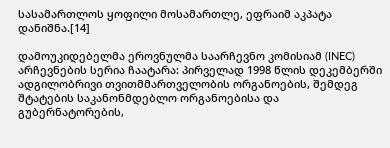სასამართლოს ყოფილი მოსამართლე, ეფრაიმ აკპატა დანიშნა.[14]

დამოუკიდებელმა ეროვნულმა საარჩევნო კომისიამ (INEC) არჩევნების სერია ჩაატარა: პირველად 1998 წლის დეკემბერში ადგილობრივი თვითმმართველობის ორგანოების, შემდეგ შტატების საკანონმდებლო ორგანოებისა და გუბერნატორების,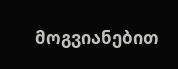მოგვიანებით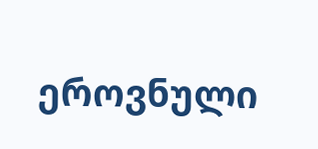ეროვნული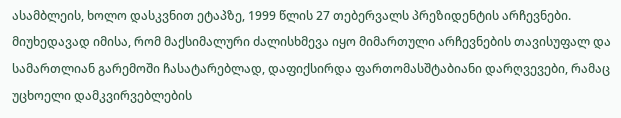ასამბლეის, ხოლო დასკვნით ეტაპზე, 1999 წლის 27 თებერვალს პრეზიდენტის არჩევნები. მიუხედავად იმისა, რომ მაქსიმალური ძალისხმევა იყო მიმართული არჩევნების თავისუფალ და სამართლიან გარემოში ჩასატარებლად, დაფიქსირდა ფართომასშტაბიანი დარღვევები, რამაც უცხოელი დამკვირვებლების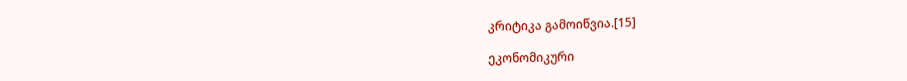კრიტიკა გამოიწვია.[15]

ეკონომიკური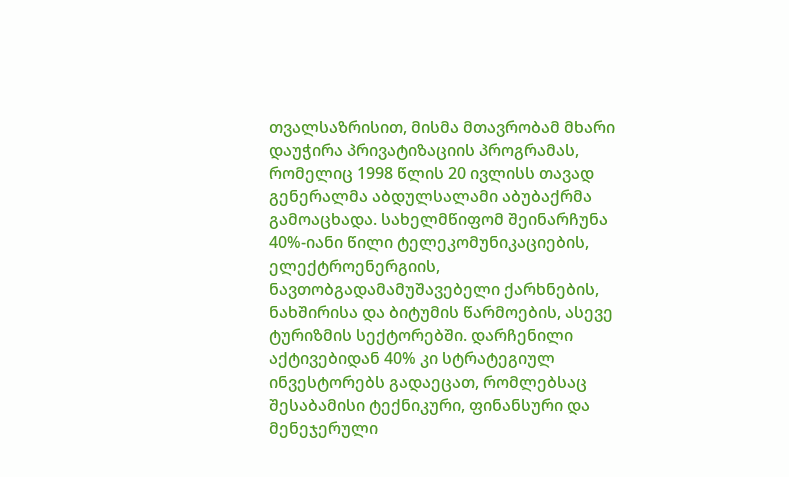თვალსაზრისით, მისმა მთავრობამ მხარი დაუჭირა პრივატიზაციის პროგრამას, რომელიც 1998 წლის 20 ივლისს თავად გენერალმა აბდულსალამი აბუბაქრმა გამოაცხადა. სახელმწიფომ შეინარჩუნა 40%-იანი წილი ტელეკომუნიკაციების, ელექტროენერგიის, ნავთობგადამამუშავებელი ქარხნების, ნახშირისა და ბიტუმის წარმოების, ასევე ტურიზმის სექტორებში. დარჩენილი აქტივებიდან 40% კი სტრატეგიულ ინვესტორებს გადაეცათ, რომლებსაც შესაბამისი ტექნიკური, ფინანსური და მენეჯერული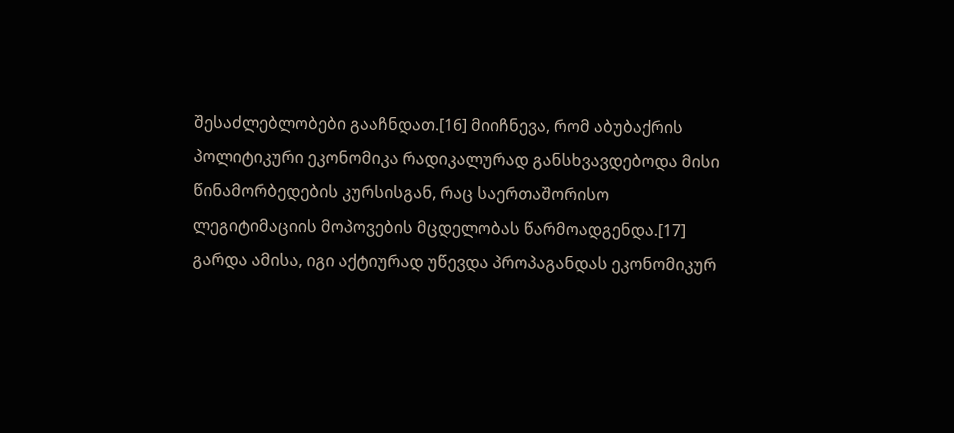შესაძლებლობები გააჩნდათ.[16] მიიჩნევა, რომ აბუბაქრის პოლიტიკური ეკონომიკა რადიკალურად განსხვავდებოდა მისი წინამორბედების კურსისგან, რაც საერთაშორისო ლეგიტიმაციის მოპოვების მცდელობას წარმოადგენდა.[17] გარდა ამისა, იგი აქტიურად უწევდა პროპაგანდას ეკონომიკურ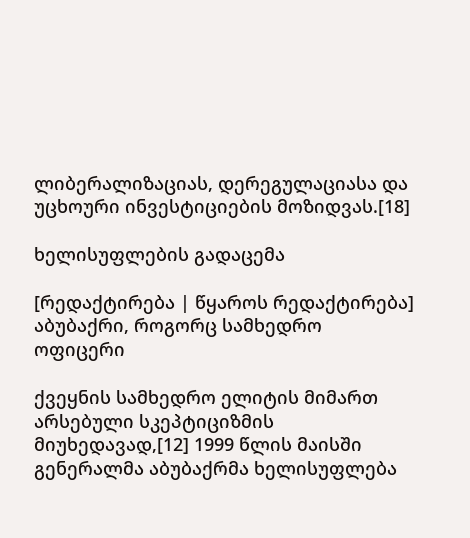ლიბერალიზაციას, დერეგულაციასა და უცხოური ინვესტიციების მოზიდვას.[18]

ხელისუფლების გადაცემა

[რედაქტირება | წყაროს რედაქტირება]
აბუბაქრი, როგორც სამხედრო ოფიცერი

ქვეყნის სამხედრო ელიტის მიმართ არსებული სკეპტიციზმის მიუხედავად,[12] 1999 წლის მაისში გენერალმა აბუბაქრმა ხელისუფლება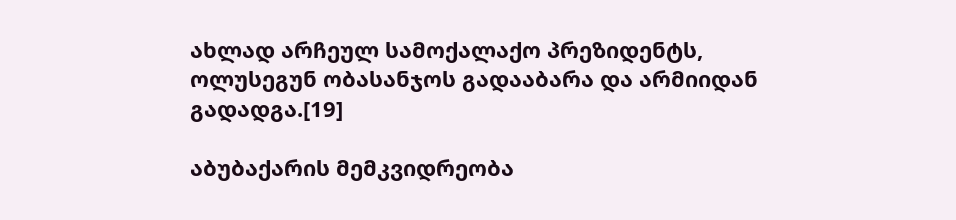ახლად არჩეულ სამოქალაქო პრეზიდენტს, ოლუსეგუნ ობასანჯოს გადააბარა და არმიიდან გადადგა.[19]

აბუბაქარის მემკვიდრეობა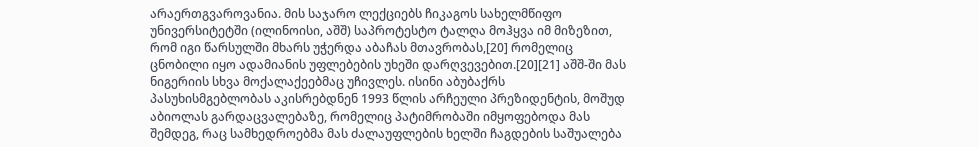არაერთგვაროვანია. მის საჯარო ლექციებს ჩიკაგოს სახელმწიფო უნივერსიტეტში (ილინოისი, აშშ) საპროტესტო ტალღა მოჰყვა იმ მიზეზით, რომ იგი წარსულში მხარს უჭერდა აბაჩას მთავრობას,[20] რომელიც ცნობილი იყო ადამიანის უფლებების უხეში დარღვევებით.[20][21] აშშ-ში მას ნიგერიის სხვა მოქალაქეებმაც უჩივლეს. ისინი აბუბაქრს პასუხისმგებლობას აკისრებდნენ 1993 წლის არჩეული პრეზიდენტის, მოშუდ აბიოლას გარდაცვალებაზე, რომელიც პატიმრობაში იმყოფებოდა მას შემდეგ, რაც სამხედროებმა მას ძალაუფლების ხელში ჩაგდების საშუალება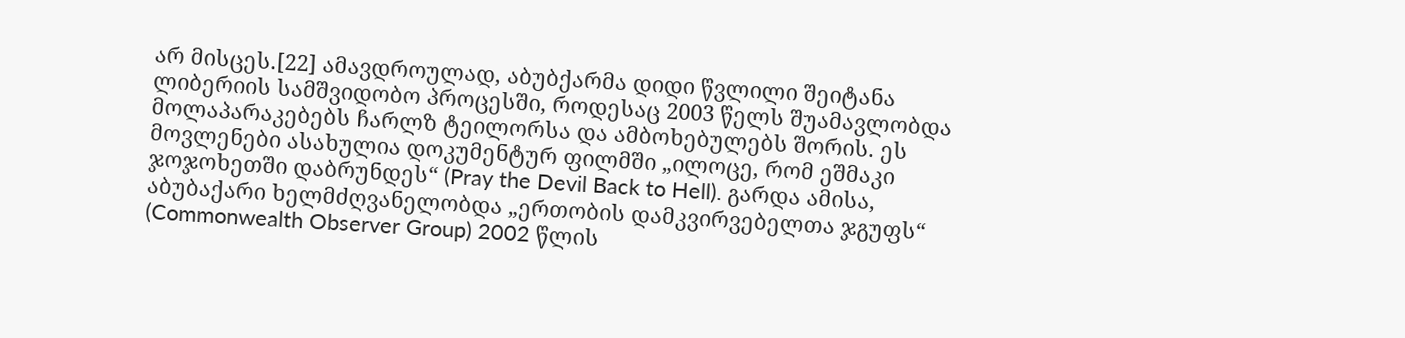არ მისცეს.[22] ამავდროულად, აბუბქარმა დიდი წვლილი შეიტანა ლიბერიის სამშვიდობო პროცესში, როდესაც 2003 წელს შუამავლობდა მოლაპარაკებებს ჩარლზ ტეილორსა და ამბოხებულებს შორის. ეს მოვლენები ასახულია დოკუმენტურ ფილმში „ილოცე, რომ ეშმაკი ჯოჯოხეთში დაბრუნდეს“ (Pray the Devil Back to Hell). გარდა ამისა, აბუბაქარი ხელმძღვანელობდა „ერთობის დამკვირვებელთა ჯგუფს“ (Commonwealth Observer Group) 2002 წლის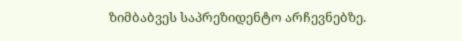ზიმბაბვეს საპრეზიდენტო არჩევნებზე.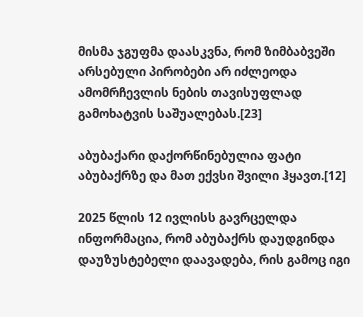მისმა ჯგუფმა დაასკვნა, რომ ზიმბაბვეში არსებული პირობები არ იძლეოდა ამომრჩევლის ნების თავისუფლად გამოხატვის საშუალებას.[23]

აბუბაქარი დაქორწინებულია ფატი აბუბაქრზე და მათ ექვსი შვილი ჰყავთ.[12]

2025 წლის 12 ივლისს გავრცელდა ინფორმაცია, რომ აბუბაქრს დაუდგინდა დაუზუსტებელი დაავადება, რის გამოც იგი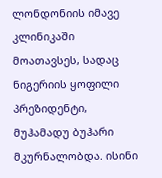ლონდონიის იმავე კლინიკაში მოათავსეს, სადაც ნიგერიის ყოფილი პრეზიდენტი, მუჰამადუ ბუჰარი მკურნალობდა. ისინი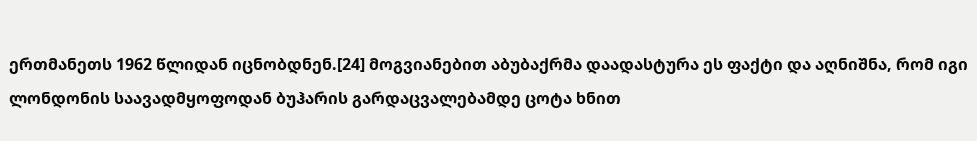ერთმანეთს 1962 წლიდან იცნობდნენ.[24] მოგვიანებით აბუბაქრმა დაადასტურა ეს ფაქტი და აღნიშნა, რომ იგი ლონდონის საავადმყოფოდან ბუჰარის გარდაცვალებამდე ცოტა ხნით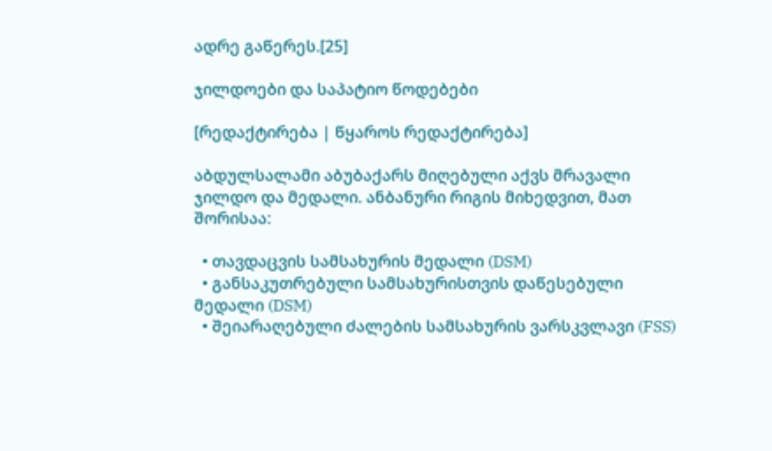ადრე გაწერეს.[25]

ჯილდოები და საპატიო წოდებები

[რედაქტირება | წყაროს რედაქტირება]

აბდულსალამი აბუბაქარს მიღებული აქვს მრავალი ჯილდო და მედალი. ანბანური რიგის მიხედვით, მათ შორისაა:

  • თავდაცვის სამსახურის მედალი (DSM)
  • განსაკუთრებული სამსახურისთვის დაწესებული მედალი (DSM)
  • შეიარაღებული ძალების სამსახურის ვარსკვლავი (FSS)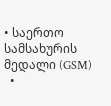• საერთო სამსახურის მედალი (GSM)
  •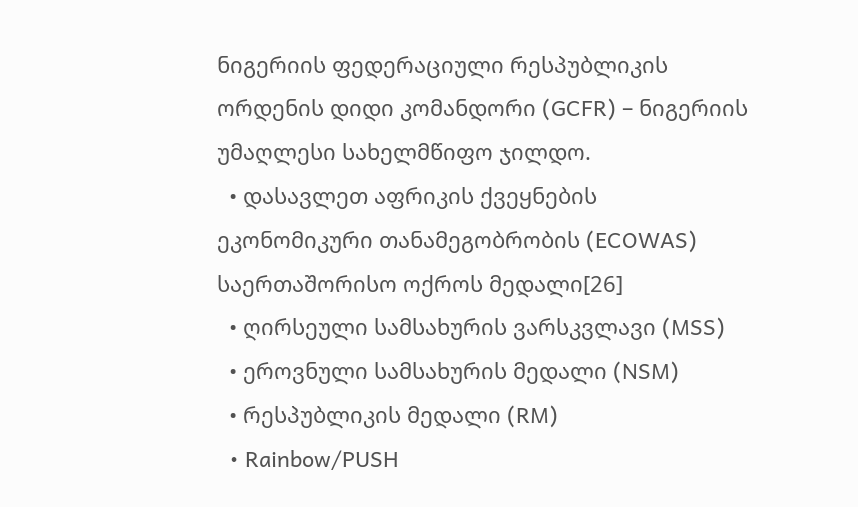ნიგერიის ფედერაციული რესპუბლიკის ორდენის დიდი კომანდორი (GCFR) – ნიგერიის უმაღლესი სახელმწიფო ჯილდო.
  • დასავლეთ აფრიკის ქვეყნების ეკონომიკური თანამეგობრობის (ECOWAS) საერთაშორისო ოქროს მედალი[26]
  • ღირსეული სამსახურის ვარსკვლავი (MSS)
  • ეროვნული სამსახურის მედალი (NSM)
  • რესპუბლიკის მედალი (RM)
  • Rainbow/PUSH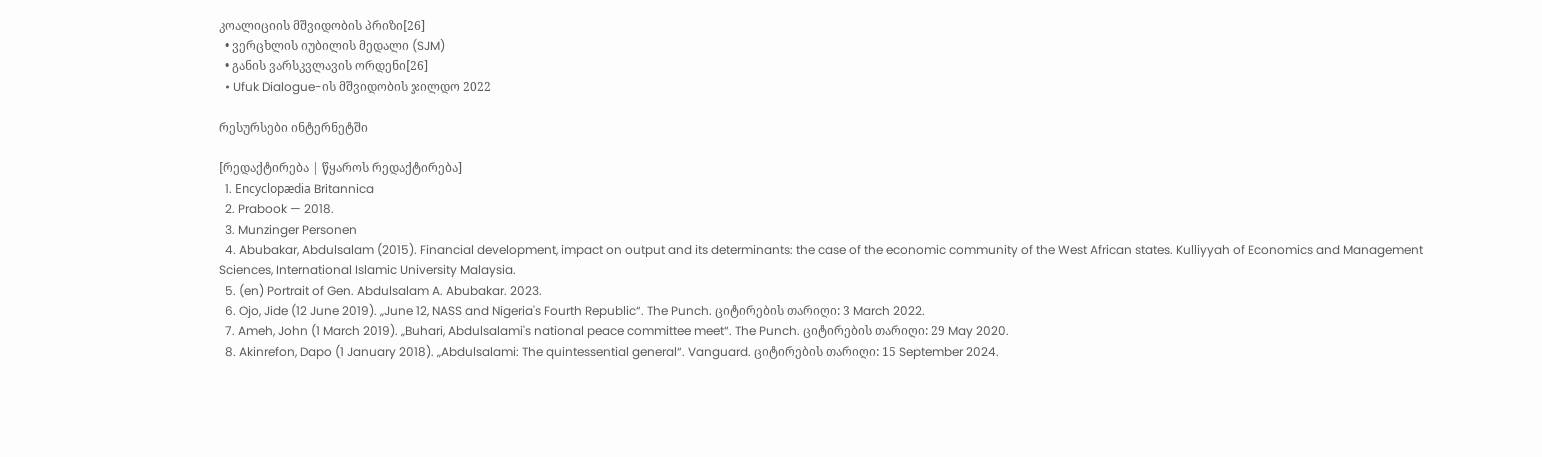კოალიციის მშვიდობის პრიზი[26]
  • ვერცხლის იუბილის მედალი (SJM)
  • განის ვარსკვლავის ორდენი[26]
  • Ufuk Dialogue-ის მშვიდობის ჯილდო 2022

რესურსები ინტერნეტში

[რედაქტირება | წყაროს რედაქტირება]
  1. Encyclopædia Britannica
  2. Prabook — 2018.
  3. Munzinger Personen
  4. Abubakar, Abdulsalam (2015). Financial development, impact on output and its determinants: the case of the economic community of the West African states. Kulliyyah of Economics and Management Sciences, International Islamic University Malaysia.
  5. (en) Portrait of Gen. Abdulsalam A. Abubakar. 2023.
  6. Ojo, Jide (12 June 2019). „June 12, NASS and Nigeria's Fourth Republic“. The Punch. ციტირების თარიღი: 3 March 2022.
  7. Ameh, John (1 March 2019). „Buhari, Abdulsalami's national peace committee meet“. The Punch. ციტირების თარიღი: 29 May 2020.
  8. Akinrefon, Dapo (1 January 2018). „Abdulsalami: The quintessential general“. Vanguard. ციტირების თარიღი: 15 September 2024.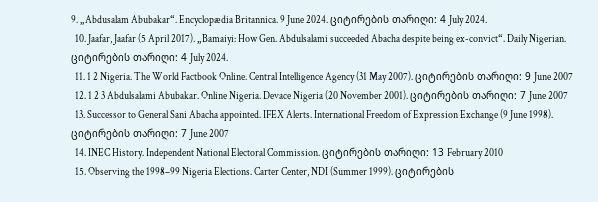9. „Abdusalam Abubakar“. Encyclopædia Britannica. 9 June 2024. ციტირების თარიღი: 4 July 2024.
  10. Jaafar, Jaafar (5 April 2017). „Bamaiyi: How Gen. Abdulsalami succeeded Abacha despite being ex-convict“. Daily Nigerian. ციტირების თარიღი: 4 July 2024.
  11. 1 2 Nigeria. The World Factbook Online. Central Intelligence Agency (31 May 2007). ციტირების თარიღი: 9 June 2007
  12. 1 2 3 Abdulsalami Abubakar. Online Nigeria. Devace Nigeria (20 November 2001). ციტირების თარიღი: 7 June 2007
  13. Successor to General Sani Abacha appointed. IFEX Alerts. International Freedom of Expression Exchange (9 June 1998). ციტირების თარიღი: 7 June 2007
  14. INEC History. Independent National Electoral Commission. ციტირების თარიღი: 13 February 2010
  15. Observing the 1998–99 Nigeria Elections. Carter Center, NDI (Summer 1999). ციტირების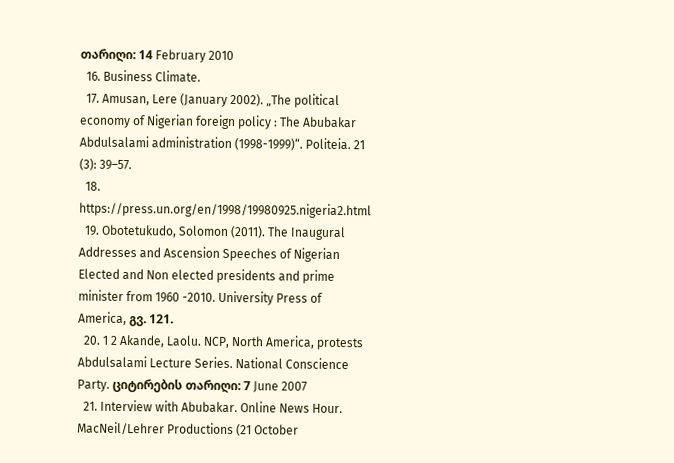თარიღი: 14 February 2010
  16. Business Climate.
  17. Amusan, Lere (January 2002). „The political economy of Nigerian foreign policy : The Abubakar Abdulsalami administration (1998-1999)“. Politeia. 21 (3): 39–57.
  18. https://press.un.org/en/1998/19980925.nigeria2.html
  19. Obotetukudo, Solomon (2011). The Inaugural Addresses and Ascension Speeches of Nigerian Elected and Non elected presidents and prime minister from 1960 -2010. University Press of America, გვ. 121.
  20. 1 2 Akande, Laolu. NCP, North America, protests Abdulsalami Lecture Series. National Conscience Party. ციტირების თარიღი: 7 June 2007
  21. Interview with Abubakar. Online News Hour. MacNeil/Lehrer Productions (21 October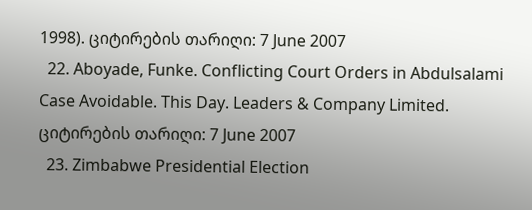1998). ციტირების თარიღი: 7 June 2007
  22. Aboyade, Funke. Conflicting Court Orders in Abdulsalami Case Avoidable. This Day. Leaders & Company Limited. ციტირების თარიღი: 7 June 2007
  23. Zimbabwe Presidential Election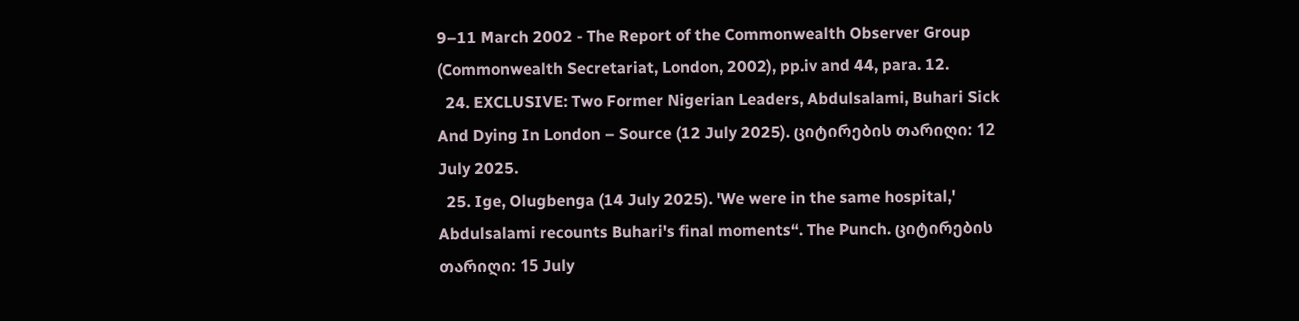9–11 March 2002 - The Report of the Commonwealth Observer Group (Commonwealth Secretariat, London, 2002), pp.iv and 44, para. 12.
  24. EXCLUSIVE: Two Former Nigerian Leaders, Abdulsalami, Buhari Sick And Dying In London – Source (12 July 2025). ციტირების თარიღი: 12 July 2025.
  25. Ige, Olugbenga (14 July 2025). 'We were in the same hospital,' Abdulsalami recounts Buhari's final moments“. The Punch. ციტირების თარიღი: 15 July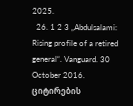2025.
  26. 1 2 3 „Abdulsalami: Rising profile of a retired general“. Vanguard. 30 October 2016. ციტირების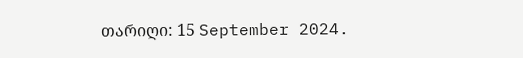თარიღი: 15 September 2024.